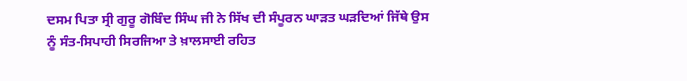ਦਸਮ ਪਿਤਾ ਸ੍ਰੀ ਗੁਰੂ ਗੋਬਿੰਦ ਸਿੰਘ ਜੀ ਨੇ ਸਿੱਖ ਦੀ ਸੰਪੂਰਨ ਘਾੜਤ ਘੜਦਿਆਂ ਜਿੱਥੇ ਉਸ ਨੂੰ ਸੰਤ-ਸਿਪਾਹੀ ਸਿਰਜਿਆ ਤੇ ਖ਼ਾਲਸਾਈ ਰਹਿਤ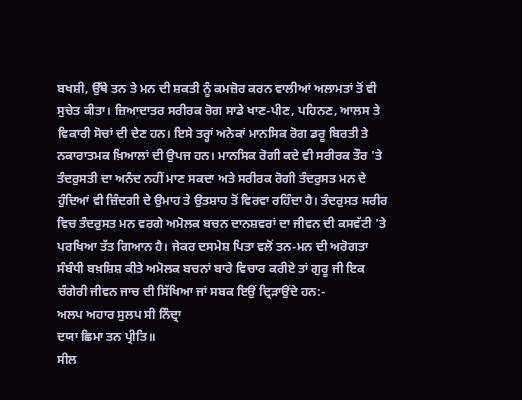ਬਖਸ਼ੀ, ਉੱਥੇ ਤਨ ਤੇ ਮਨ ਦੀ ਸ਼ਕਤੀ ਨੂੰ ਕਮਜ਼ੋਰ ਕਰਨ ਵਾਲੀਆਂ ਅਲਾਮਤਾਂ ਤੋਂ ਵੀ ਸੁਚੇਤ ਕੀਤਾ। ਜ਼ਿਆਦਾਤਰ ਸਰੀਰਕ ਰੋਗ ਸਾਡੇ ਖਾਣ-ਪੀਣ, ਪਹਿਨਣ, ਆਲਸ ਤੇ ਵਿਕਾਰੀ ਸੋਚਾਂ ਦੀ ਦੇਣ ਹਨ। ਇਸੇ ਤਰ੍ਹਾਂ ਅਨੇਕਾਂ ਮਾਨਸਿਕ ਰੋਗ ਡਰੂ ਬਿਰਤੀ ਤੇ ਨਕਾਰਾਤਮਕ ਖ਼ਿਆਲਾਂ ਦੀ ਉਪਜ ਹਨ। ਮਾਨਸਿਕ ਰੋਗੀ ਕਦੇ ਵੀ ਸਰੀਰਕ ਤੌਰ 'ਤੇ ਤੰਦਰੁਸਤੀ ਦਾ ਅਨੰਦ ਨਹੀਂ ਮਾਣ ਸਕਦਾ ਅਤੇ ਸਰੀਰਕ ਰੋਗੀ ਤੰਦਰੁਸਤ ਮਨ ਦੇ ਹੁੰਦਿਆਂ ਵੀ ਜ਼ਿੰਦਗੀ ਦੇ ਉਮਾਹ ਤੇ ਉਤਸ਼ਾਹ ਤੋਂ ਵਿਰਵਾ ਰਹਿੰਦਾ ਹੈ। ਤੰਦਰੁਸਤ ਸਰੀਰ ਵਿਚ ਤੰਦਰੁਸਤ ਮਨ ਵਰਗੇ ਅਮੋਲਕ ਬਚਨ ਦਾਨਸ਼ਵਰਾਂ ਦਾ ਜੀਵਨ ਦੀ ਕਸਵੱਟੀ 'ਤੇ ਪਰਖਿਆ ਤੱਤ ਗਿਆਨ ਹੈ। ਜੇਕਰ ਦਸਮੇਸ਼ ਪਿਤਾ ਵਲੋਂ ਤਨ-ਮਨ ਦੀ ਅਰੋਗਤਾ ਸੰਬੰਧੀ ਬਖ਼ਸ਼ਿਸ਼ ਕੀਤੇ ਅਮੋਲਕ ਬਚਨਾਂ ਬਾਰੇ ਵਿਚਾਰ ਕਰੀਏ ਤਾਂ ਗੁਰੂ ਜੀ ਇਕ ਚੰਗੇਰੀ ਜੀਵਨ ਜਾਚ ਦੀ ਸਿੱਖਿਆ ਜਾਂ ਸਬਕ ਇਉਂ ਦ੍ਰਿੜਾਉਂਦੇ ਹਨ:-
ਅਲਪ ਅਹਾਰ ਸੁਲਪ ਸੀ ਨਿੰਦ੍ਰਾ
ਦਯਾ ਛਿਮਾ ਤਨ ਪ੍ਰੀਤਿ॥
ਸੀਲ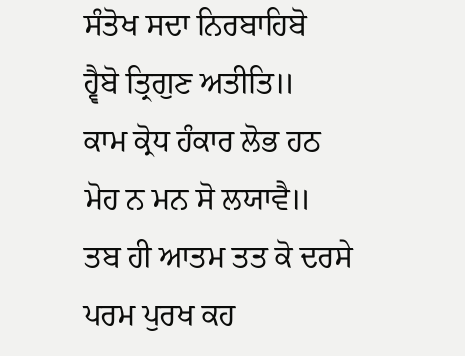ਸੰਤੋਖ ਸਦਾ ਨਿਰਬਾਹਿਬੋ
ਹ੍ਵੈਬੋ ਤ੍ਰਿਗੁਣ ਅਤੀਤਿ॥
ਕਾਮ ਕ੍ਰੋਧ ਹੰਕਾਰ ਲੋਭ ਹਠ
ਮੋਹ ਨ ਮਨ ਸੋ ਲਯਾਵੈ॥
ਤਬ ਹੀ ਆਤਮ ਤਤ ਕੋ ਦਰਸੇ
ਪਰਮ ਪੁਰਖ ਕਹ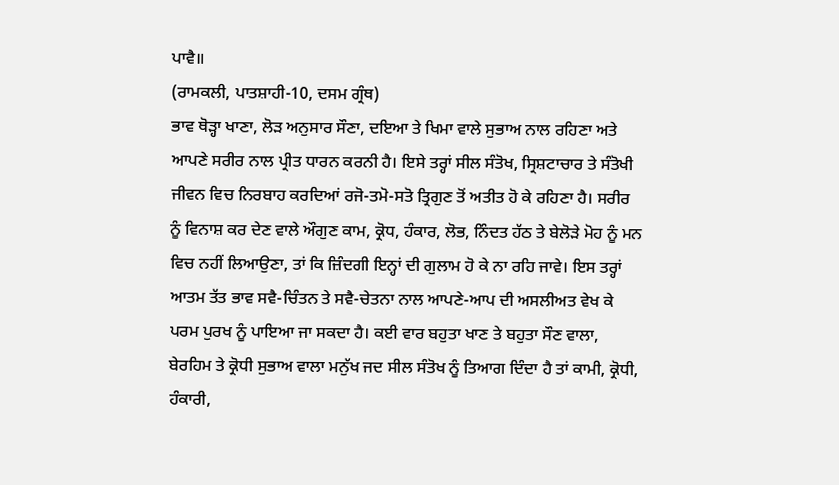ਪਾਵੈ॥
(ਰਾਮਕਲੀ, ਪਾਤਸ਼ਾਹੀ-10, ਦਸਮ ਗ੍ਰੰਥ)
ਭਾਵ ਥੋੜ੍ਹਾ ਖਾਣਾ, ਲੋੜ ਅਨੁਸਾਰ ਸੌਣਾ, ਦਇਆ ਤੇ ਖਿਮਾ ਵਾਲੇ ਸੁਭਾਅ ਨਾਲ ਰਹਿਣਾ ਅਤੇ ਆਪਣੇ ਸਰੀਰ ਨਾਲ ਪ੍ਰੀਤ ਧਾਰਨ ਕਰਨੀ ਹੈ। ਇਸੇ ਤਰ੍ਹਾਂ ਸੀਲ ਸੰਤੋਖ, ਸ੍ਰਿਸ਼ਟਾਚਾਰ ਤੇ ਸੰਤੋਖੀ ਜੀਵਨ ਵਿਚ ਨਿਰਬਾਹ ਕਰਦਿਆਂ ਰਜੋ-ਤਮੋ-ਸਤੋ ਤ੍ਰਿਗੁਣ ਤੋਂ ਅਤੀਤ ਹੋ ਕੇ ਰਹਿਣਾ ਹੈ। ਸਰੀਰ ਨੂੰ ਵਿਨਾਸ਼ ਕਰ ਦੇਣ ਵਾਲੇ ਔਗੁਣ ਕਾਮ, ਕ੍ਰੋਧ, ਹੰਕਾਰ, ਲੋਭ, ਨਿੰਦਤ ਹੱਠ ਤੇ ਬੇਲੋੜੇ ਮੋਹ ਨੂੰ ਮਨ ਵਿਚ ਨਹੀਂ ਲਿਆਉਣਾ, ਤਾਂ ਕਿ ਜ਼ਿੰਦਗੀ ਇਨ੍ਹਾਂ ਦੀ ਗੁਲਾਮ ਹੋ ਕੇ ਨਾ ਰਹਿ ਜਾਵੇ। ਇਸ ਤਰ੍ਹਾਂ ਆਤਮ ਤੱਤ ਭਾਵ ਸਵੈ-ਚਿੰਤਨ ਤੇ ਸਵੈ-ਚੇਤਨਾ ਨਾਲ ਆਪਣੇ-ਆਪ ਦੀ ਅਸਲੀਅਤ ਵੇਖ ਕੇ ਪਰਮ ਪੁਰਖ ਨੂੰ ਪਾਇਆ ਜਾ ਸਕਦਾ ਹੈ। ਕਈ ਵਾਰ ਬਹੁਤਾ ਖਾਣ ਤੇ ਬਹੁਤਾ ਸੌਣ ਵਾਲਾ, ਬੇਰਹਿਮ ਤੇ ਕ੍ਰੋਧੀ ਸੁਭਾਅ ਵਾਲਾ ਮਨੁੱਖ ਜਦ ਸੀਲ ਸੰਤੋਖ ਨੂੰ ਤਿਆਗ ਦਿੰਦਾ ਹੈ ਤਾਂ ਕਾਮੀ, ਕ੍ਰੋਧੀ, ਹੰਕਾਰੀ,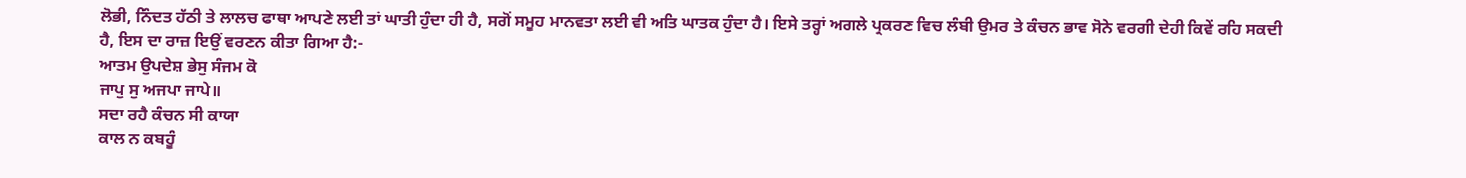ਲੋਭੀ, ਨਿੰਦਤ ਹੱਠੀ ਤੇ ਲਾਲਚ ਫਾਥਾ ਆਪਣੇ ਲਈ ਤਾਂ ਘਾਤੀ ਹੁੰਦਾ ਹੀ ਹੈ, ਸਗੋਂ ਸਮੂਹ ਮਾਨਵਤਾ ਲਈ ਵੀ ਅਤਿ ਘਾਤਕ ਹੁੰਦਾ ਹੈ। ਇਸੇ ਤਰ੍ਹਾਂ ਅਗਲੇ ਪ੍ਰਕਰਣ ਵਿਚ ਲੰਬੀ ਉਮਰ ਤੇ ਕੰਚਨ ਭਾਵ ਸੋਨੇ ਵਰਗੀ ਦੇਹੀ ਕਿਵੇਂ ਰਹਿ ਸਕਦੀ ਹੈ, ਇਸ ਦਾ ਰਾਜ਼ ਇਉਂ ਵਰਣਨ ਕੀਤਾ ਗਿਆ ਹੈ:-
ਆਤਮ ਉਪਦੇਸ਼ ਭੇਸੁ ਸੰਜਮ ਕੋ
ਜਾਪੁ ਸੁ ਅਜਪਾ ਜਾਪੇ॥
ਸਦਾ ਰਹੈ ਕੰਚਨ ਸੀ ਕਾਯਾ
ਕਾਲ ਨ ਕਬਹੂੰ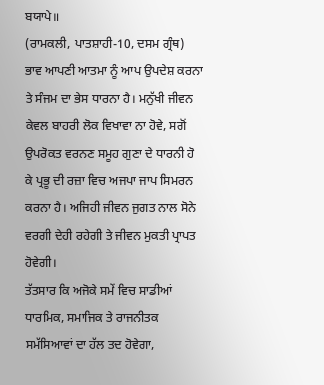ਬਯਾਪੇ॥
(ਰਾਮਕਲੀ, ਪਾਤਸ਼ਾਹੀ-10, ਦਸਮ ਗ੍ਰੰਥ)
ਭਾਵ ਆਪਣੀ ਆਤਮਾ ਨੂੰ ਆਪ ਉਪਦੇਸ਼ ਕਰਨਾ ਤੇ ਸੰਜਮ ਦਾ ਭੇਸ ਧਾਰਨਾ ਹੈ। ਮਨੁੱਖੀ ਜੀਵਨ ਕੇਵਲ ਬਾਹਰੀ ਲੋਕ ਵਿਖਾਵਾ ਨਾ ਹੋਵੇ, ਸਗੋਂ ਉਪਰੋਕਤ ਵਰਨਣ ਸਮੂਹ ਗੁਣਾ ਦੇ ਧਾਰਨੀ ਹੋ ਕੇ ਪ੍ਰਭੂ ਦੀ ਰਜ਼ਾ ਵਿਚ ਅਜਪਾ ਜਾਪ ਸਿਮਰਨ ਕਰਨਾ ਹੈ। ਅਜਿਹੀ ਜੀਵਨ ਜੁਗਤ ਨਾਲ ਸੋਨੇ ਵਰਗੀ ਦੇਹੀ ਰਹੇਗੀ ਤੇ ਜੀਵਨ ਮੁਕਤੀ ਪ੍ਰਾਪਤ ਹੋਵੇਗੀ।
ਤੱਤਸਾਰ ਕਿ ਅਜੋਕੇ ਸਮੇਂ ਵਿਚ ਸਾਡੀਆਂ ਧਾਰਮਿਕ, ਸਮਾਜਿਕ ਤੇ ਰਾਜਨੀਤਕ ਸਮੱਸਿਆਵਾਂ ਦਾ ਹੱਲ ਤਦ ਹੋਵੇਗਾ,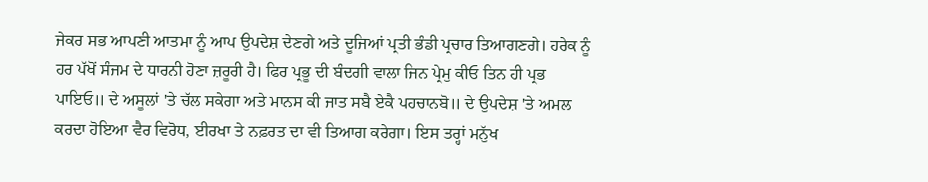ਜੇਕਰ ਸਭ ਆਪਣੀ ਆਤਮਾ ਨੂੰ ਆਪ ਉਪਦੇਸ਼ ਦੇਣਗੇ ਅਤੇ ਦੂਜਿਆਂ ਪ੍ਰਤੀ ਭੰਡੀ ਪ੍ਰਚਾਰ ਤਿਆਗਣਗੇ। ਹਰੇਕ ਨੂੰ ਹਰ ਪੱਖੋਂ ਸੰਜਮ ਦੇ ਧਾਰਨੀ ਹੋਣਾ ਜ਼ਰੂਰੀ ਹੈ। ਫਿਰ ਪ੍ਰਭੂ ਦੀ ਬੰਦਗੀ ਵਾਲਾ ਜਿਨ ਪ੍ਰੇਮੁ ਕੀਓ ਤਿਨ ਹੀ ਪ੍ਰਭ ਪਾਇਓ॥ ਦੇ ਅਸੂਲਾਂ 'ਤੇ ਚੱਲ ਸਕੇਗਾ ਅਤੇ ਮਾਨਸ ਕੀ ਜਾਤ ਸਬੈ ਏਕੈ ਪਹਚਾਨਬੋ॥ ਦੇ ਉਪਦੇਸ਼ 'ਤੇ ਅਮਲ ਕਰਦਾ ਹੋਇਆ ਵੈਰ ਵਿਰੋਧ, ਈਰਖਾ ਤੇ ਨਫ਼ਰਤ ਦਾ ਵੀ ਤਿਆਗ ਕਰੇਗਾ। ਇਸ ਤਰ੍ਹਾਂ ਮਨੁੱਖ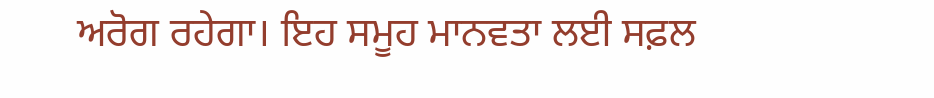ਅਰੋਗ ਰਹੇਗਾ। ਇਹ ਸਮੂਹ ਮਾਨਵਤਾ ਲਈ ਸਫ਼ਲ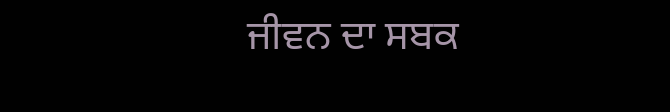ਜੀਵਨ ਦਾ ਸਬਕ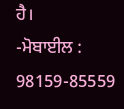ਹੈ।
-ਮੋਬਾਈਲ : 98159-85559